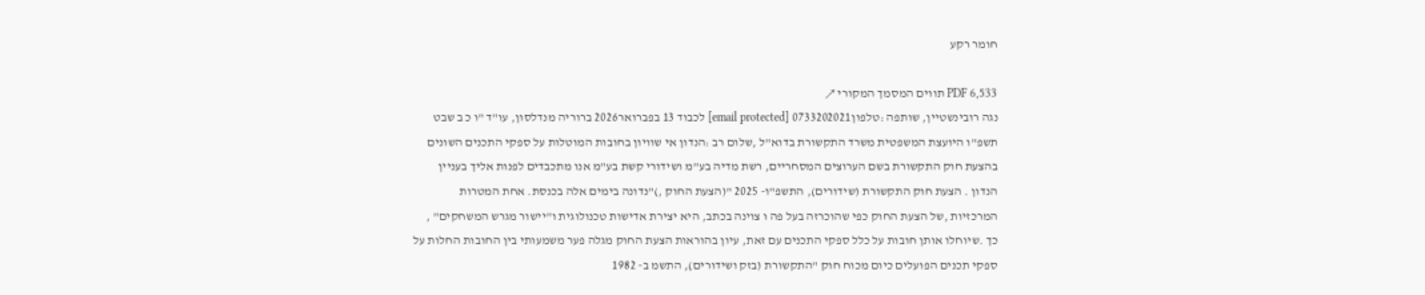חומר רקע

PDF 6,533 תווים המסמך המקורי ↗
נגה רובינשטיין, שותפה :טלפון0733202021 [email protected] לכבוד 13 בפברואר2026 ברוריה מנדלסון, עו"ד "ו כ ב שבט תשפ"ו היועצת המשפטית משרד התקשורת בדוא"ל ,שלום רב :הנדון אי שוויון בחובות המוטלות על ספקי התכנים השונים בהצעת חוק התקשורת בשם הערוצים המסחריים, רשת מדיה בע"מ ושידורי קשת בע"מ אנו מתכבדים לפנות אליך בעניין הנדון . הצעת חוק התקשורת (שידורים), התשפ"ו- 2025 "(הצעת החוק ,)"נדונה בימים אלה בכנסת. אחת המטרות המרכזיות ,של הצעת החוק כפי שהוכרזה בעל פה ו צוינה בכתב, היא יצירת אדישות טכנולוגית ו"יישור מגרש המשחקים" , כך .שיוחלו אותן חובות על כלל ספקי התכנים עם זאת, עיון בהוראות הצעת החוק מגלה פער משמעותי בין החובות החלות על ספקי תכנים הפועלים כיום מכוח חוק "התקשורת (בזק ושידורים), התשמ ב- 1982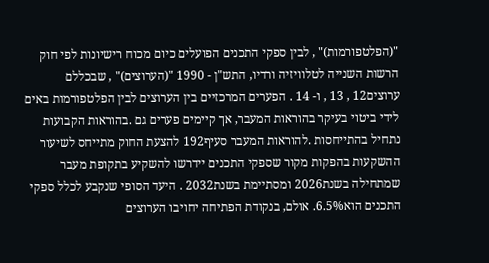"(הפלטפורמות)" , לבין ספקי התכנים הפועלים כיום מכוח רישיונות לפי חוק הרשות השנייה לטלוויזיה ורדיו, התש"ן - 1990 "(הערוצים)" , שבכללם ערוצים12 , 13 , ו- 14 . הפערים המרכזיים בין הערוצים לבין הפלטפורמות באים לידי ביטוי בעיקר בהוראות המעבר, אך קיימים פערים גם .בהוראות הקבועות נתחיל בהתייחסות .להוראות המעבר סעיף192 להצעת החוק מתייחס לשיעור ההשקעות בהפקות מקור שספקי התכנים יידרשו להשקיע בתקופת מעבר שמתחילה בשנת2026 ומסתיימת בשנת2032 . היעד הסופי שנקבע לכלל ספקי התכנים הוא6.5%. אולם, בנקודת הפתיחה יחויבו הערוצים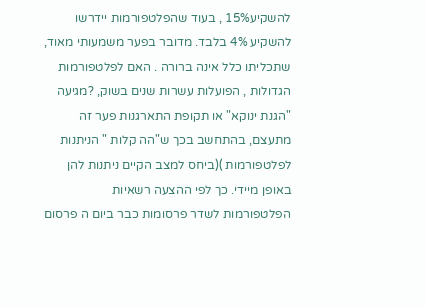להשקיע15% , בעוד שהפלטפורמות יידרשו להשקיע 4% בלבד. מדובר בפער משמעותי מאוד, שתכליתו כלל אינה ברורה . האם לפלטפורמות הגדולות , הפועלות עשרות שנים בשוק, ?מגיעה "הגנת ינוקא" או תקופת התארגנות פער זה מתעצם, בהתחשב בכך ש"הה קלות " הניתנות לפלטפורמות )(ביחס למצב הקיים ניתנות להן באופן מיידי. כך לפי ההצעה רשאיות הפלטפורמות לשדר פרסומות כבר ביום ה פרסום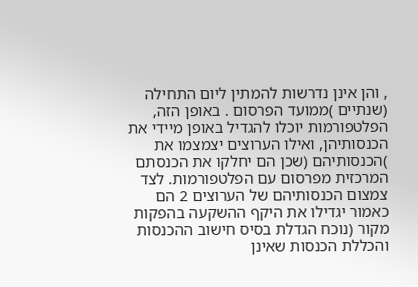, והן אינן נדרשות להמתין ליום התחילה (שנתיים )ממועד הפרסום . באופן הזה, הפלטפורמות יוכלו להגדיל באופן מיידי את הכנסותיהן, ואילו הערוצים יצמצמו את )הכנסותיהם (שכן הם יחלקו את הכנסתם המרכזית מפרסום עם הפלטפורמות. לצד צמצום הכנסותיהם של הערוצים 2 הם כאמור יגדילו את היקף ההשקעה בהפקות מקור (נוכח הגדלת בסיס חישוב ההכנסות והכללת הכנסות שאינן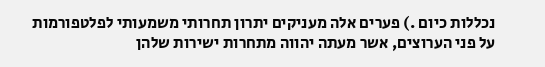נכללות כיום .) פערים אלה מעניקים יתרון תחרותי משמעותי לפלטפורמות על פני הערוצים, אשר מעתה יהווה מתחרות ישירות שלהן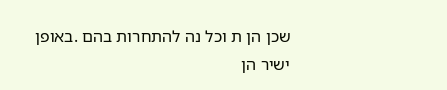שכן הן ת וכל נה להתחרות בהם .באופן ישיר הן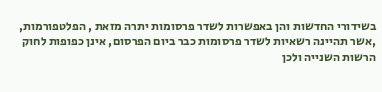בשידורי החדשות והן באפשרות לשדר פרסומות יתרה מזאת , הפלטפורמות, ,אשר תהיינה רשאיות לשדר פרסומות כבר ביום הפרסום, אינן כפופות לחוק הרשות השנייה ולכן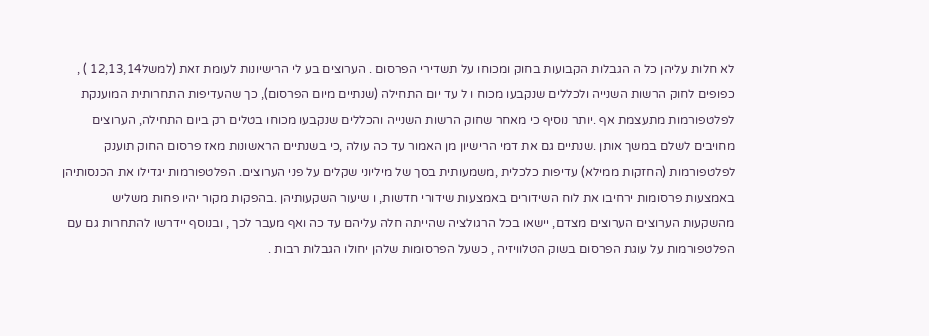לא חלות עליהן כל ה הגבלות הקבועות בחוק ומכוחו על תשדירי הפרסום . הערוצים בע לי הרישיונות לעומת זאת (למשל12,13,14 ) , כפופים לחוק הרשות השנייה ולכללים שנקבעו מכוח ו ל עד יום התחילה (שנתיים מיום הפרסום), כך שהעדיפות התחרותית המוענקת לפלטפורמות מתעצמת אף .יותר נוסיף כי מאחר שחוק הרשות השנייה והכללים שנקבעו מכוחו בטלים רק ביום התחילה, הערוצים מחויבים לשלם במשך אותן .שנתיים גם את דמי הרישיון מן האמור עד כה עולה ,כי בשנתיים הראשונות מאז פרסום החוק תוענק לפלטפורמות (החזקות ממילא) עדיפות כלכלית ,משמעותית בסך של מיליוני שקלים על פני הערוצים. הפלטפורמות יגדילו את הכנסותיהן באמצעות פרסומות ירחיבו את לוח השידורים באמצעות שידורי חדשות, ו שיעור השקעותיהן .בהפקות מקור יהיו פחות משליש מהשקעות הערוצים הערוצים מצדם, יישאו בכל הרגולציה שהייתה חלה עליהם עד כה ואף מעבר לכך , ובנוסף יידרשו להתחרות גם עם הפלטפורמות על עוגת הפרסום בשוק הטלוויזיה , כשעל הפרסומות שלהן יחולו הגבלות רבות .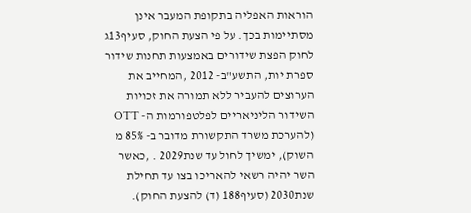הוראות האפליה בתקופת המעבר אינן מסתיימות בכך. על פי הצעת החוק, סעיף13ג לחוק הפצת שידורים באמצעות תחנות שידור ספרת יות, התשע"ב- 2012 ,המחייב את הערוצים להעביר ללא תמורה את זכויות השידור הליניאריים לפלטפורמות ה- OTT (להערכת משרד התקשורת מדובר ב- 85% מ השוק), ימשיך לחול עד שנת2029 . ,כאשר השר יהיה רשאי להאריכו בצו עד תחילת שנת2030 (סעיף188 (ד) להצעת החוק).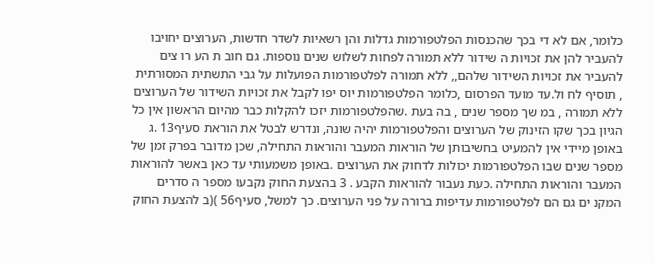כלומר, אם לא די בכך שהכנסות הפלטפורמות גדלות והן רשאיות לשדר חדשות, הערוצים יחויבו להעביר להן את זכויות ה שידור ללא תמורה לפחות לשלוש שנים נוספות. גם חוב ת הע רו צים להעביר את זכויות השידור שלהם,, ללא תמורה לפלטפורמות הפועלות על גבי התשתית המסורתית , תוסיף לח ול.עד מועד הפרסום ,כלומר הפלטפורמות יוס יפו לקבל את זכויות השידור של הערוצים ללא תמורה , במ שך מספר שנים , בה בעת .שהפלטפורמות יזכו להקלות כבר מהיום הראשון אין כל הגיון בכך שקו הזינוק של הערוצים והפלטפורמות יהיה שונה, ונדרש לבטל את הוראת סעיף13 .ג באופן מיידי אין להמעיט בחשיבותן של הוראות המעבר והוראות התחילה, שכן מדובר בפרק זמן של מספר שנים שבו הפלטפורמות יכולות לדחוק את הערוצים .באופן משמעותי עד כאן באשר להוראות המעבר והוראות התחילה .כעת נעבור להוראות הקבע . 3 בהצעת החוק נקבעו מספר ה סדרים המקנ ים גם הם לפלטפורמות עדיפות ברורה על פני הערוצים. כך למשל, סעיף56 )(ב להצעת החוק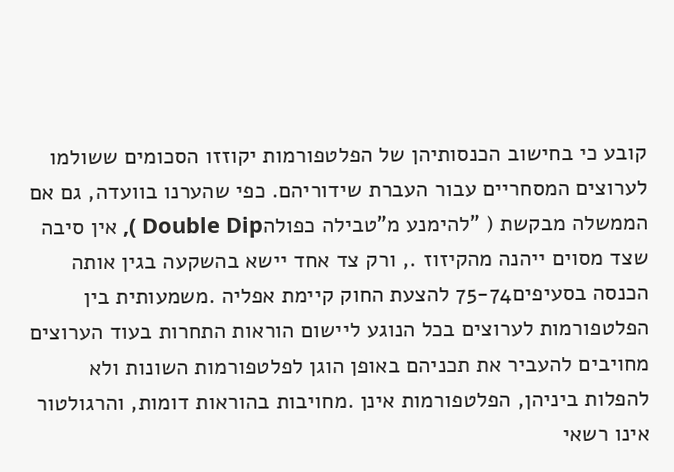קובע כי בחישוב הכנסותיהן של הפלטפורמות יקוזזו הסכומים ששולמו לערוצים המסחריים עבור העברת שידוריהם. כפי שהערנו בוועדה, גם אם הממשלה מבקשת ( "להימנע מ"טבילה כפולהDouble Dip ), אין סיבה שצד מסוים ייהנה מהקיזוז ., ורק צד אחד יישא בהשקעה בגין אותה הכנסה בסעיפים75-74 להצעת החוק קיימת אפליה .משמעותית בין הפלטפורמות לערוצים בכל הנוגע ליישום הוראות התחרות בעוד הערוצים מחויבים להעביר את תכניהם באופן הוגן לפלטפורמות השונות ולא להפלות ביניהן, הפלטפורמות אינן .מחויבות בהוראות דומות, והרגולטור אינו רשאי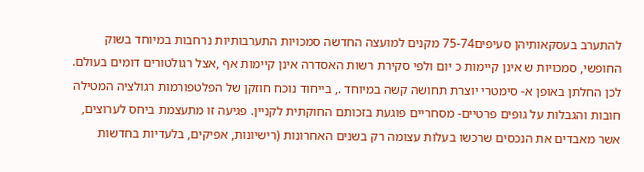להתערב בעסקאותיהן סעיפים75-74 מקנים למועצה החדשה סמכויות התערבותיות נרחבות במיוחד בשוק החופשי, סמכויות ש אינן קיימות כ יום ולפי סקירת רשות האסדרה אינן קיימות אף ,אצל רגולטורים דומים בעולם. לכן החלתן באופן א- סימטרי יוצרת תחושה קשה במיוחד ., בייחוד נוכח חוזקן של הפלטפורמות רגולציה המטילה חובות והגבלות על גופים פרטיים- מסחריים פוגעת בזכותם החוקתית לקניין. פגיעה זו מתעצמת ביחס לערוצים, אשר מאבדים את הנכסים שרכשו בעלות עצומה רק בשנים האחרונות (רישיונות, אפיקים, בלעדיות בחדשות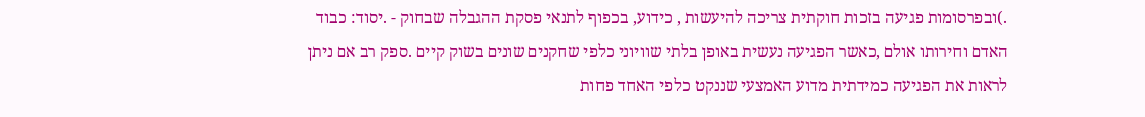.)ובפרסומות פגיעה בזכות חוקתית צריכה להיעשות , כידוע, בכפוף לתנאי פסקת ההגבלה שבחוק - .יסוד: כבוד האדם וחירותו אולם ,כאשר הפגיעה נעשית באופן בלתי שוויוני כלפי שחקנים שונים בשוק קיים .ספק רב אם ניתן לראות את הפגיעה כמידתית מדוע האמצעי שננקט כלפי האחד פחות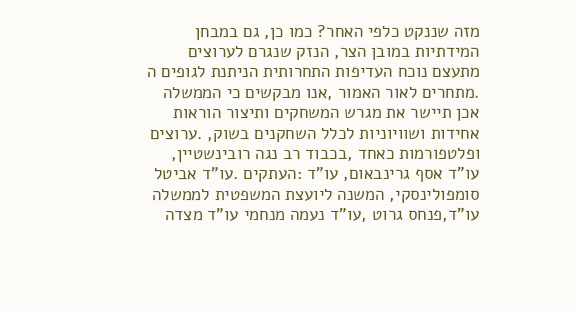מזה שננקט כלפי האחר? כמו כן, גם במבחן המידתיות במובן הצר, הנזק שנגרם לערוצים מתעצם נוכח העדיפות התחרותית הניתנת לגופים ה .מתחרים לאור האמור ,אנו מבקשים כי הממשלה אכן תיישר את מגרש המשחקים ותיצור הוראות אחידות ושוויוניות לכלל השחקנים בשוק, .ערוצים ופלטפורמות כאחד ,בכבוד רב נגה רובינשטיין, עו"ד אסף גרינבאום, עו"ד :העתקים .עו"ד אביטל סומפולינסקי, המשנה ליועצת המשפטית לממשלה עו"ד,פנחס גרוט ,עו"ד נעמה מנחמי עו"ד מצדה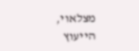מצלאוי, הייעוץ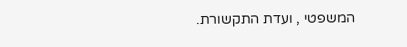המשפטי , ועדת התקשורת.